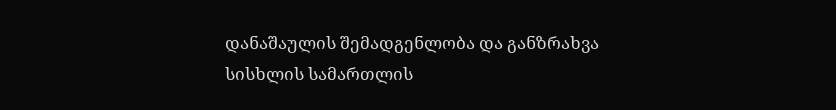დანაშაულის შემადგენლობა და განზრახვა
სისხლის სამართლის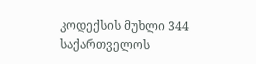კოდექსის მუხლი 344 საქართველოს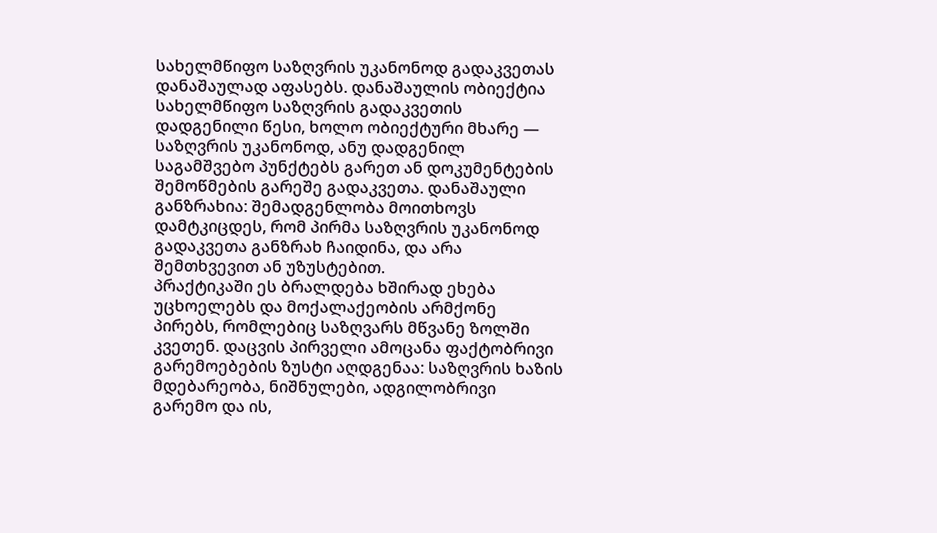სახელმწიფო საზღვრის უკანონოდ გადაკვეთას დანაშაულად აფასებს. დანაშაულის ობიექტია სახელმწიფო საზღვრის გადაკვეთის დადგენილი წესი, ხოლო ობიექტური მხარე — საზღვრის უკანონოდ, ანუ დადგენილ საგამშვებო პუნქტებს გარეთ ან დოკუმენტების შემოწმების გარეშე გადაკვეთა. დანაშაული განზრახია: შემადგენლობა მოითხოვს დამტკიცდეს, რომ პირმა საზღვრის უკანონოდ გადაკვეთა განზრახ ჩაიდინა, და არა შემთხვევით ან უზუსტებით.
პრაქტიკაში ეს ბრალდება ხშირად ეხება უცხოელებს და მოქალაქეობის არმქონე პირებს, რომლებიც საზღვარს მწვანე ზოლში კვეთენ. დაცვის პირველი ამოცანა ფაქტობრივი გარემოებების ზუსტი აღდგენაა: საზღვრის ხაზის მდებარეობა, ნიშნულები, ადგილობრივი გარემო და ის,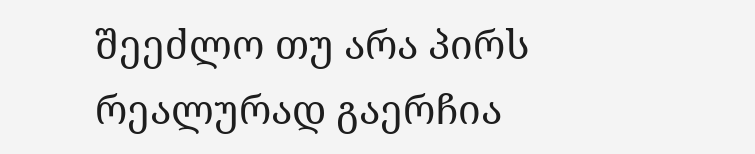შეეძლო თუ არა პირს რეალურად გაერჩია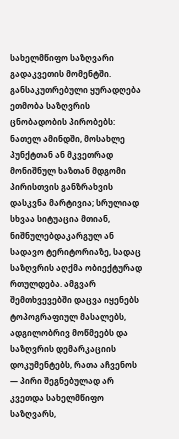სახელმწიფო საზღვარი გადაკვეთის მომენტში.
განსაკუთრებული ყურადღება ეთმობა საზღვრის ცნობადობის პირობებს: ნათელ ამინდში, მოსახლე პუნქტთან ან მკვეთრად მონიშნულ ხაზთან მდგომი პირისთვის განზრახვის დასკვნა მარტივია; სრულიად სხვაა სიტუაცია მთიან, ნიშნულებდაკარგულ ან სადავო ტერიტორიაზე, სადაც საზღვრის აღქმა ობიექტურად რთულდება. ამგვარ შემთხვევებში დაცვა იყენებს ტოპოგრაფიულ მასალებს, ადგილობრივ მოწმეებს და საზღვრის დემარკაციის დოკუმენტებს, რათა აჩვენოს — პირი შეგნებულად არ კვეთდა სახელმწიფო საზღვარს,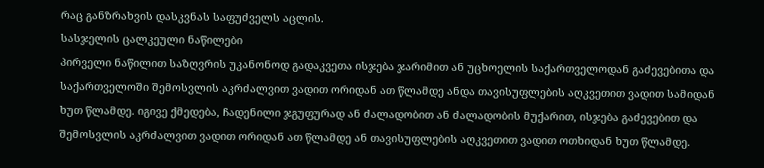რაც განზრახვის დასკვნას საფუძველს აცლის.
სასჯელის ცალკეული ნაწილები
პირველი ნაწილით საზღვრის უკანონოდ გადაკვეთა ისჯება ჯარიმით ან უცხოელის საქართველოდან გაძევებითა და საქართველოში შემოსვლის აკრძალვით ვადით ორიდან ათ წლამდე ანდა თავისუფლების აღკვეთით ვადით სამიდან ხუთ წლამდე. იგივე ქმედება, ჩადენილი ჯგუფურად ან ძალადობით ან ძალადობის მუქარით, ისჯება გაძევებით და შემოსვლის აკრძალვით ვადით ორიდან ათ წლამდე ან თავისუფლების აღკვეთით ვადით ოთხიდან ხუთ წლამდე.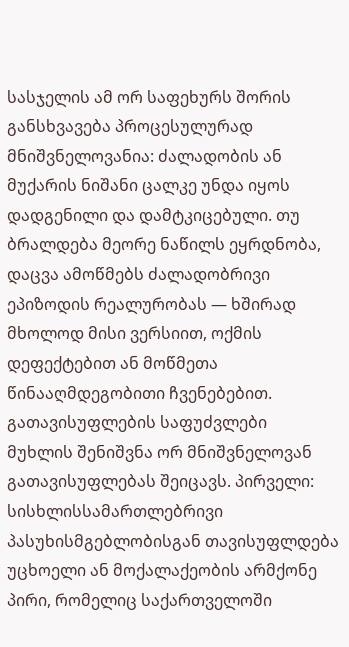სასჯელის ამ ორ საფეხურს შორის განსხვავება პროცესულურად მნიშვნელოვანია: ძალადობის ან მუქარის ნიშანი ცალკე უნდა იყოს დადგენილი და დამტკიცებული. თუ ბრალდება მეორე ნაწილს ეყრდნობა, დაცვა ამოწმებს ძალადობრივი ეპიზოდის რეალურობას — ხშირად მხოლოდ მისი ვერსიით, ოქმის დეფექტებით ან მოწმეთა წინააღმდეგობითი ჩვენებებით.
გათავისუფლების საფუძვლები
მუხლის შენიშვნა ორ მნიშვნელოვან გათავისუფლებას შეიცავს. პირველი: სისხლისსამართლებრივი პასუხისმგებლობისგან თავისუფლდება უცხოელი ან მოქალაქეობის არმქონე პირი, რომელიც საქართველოში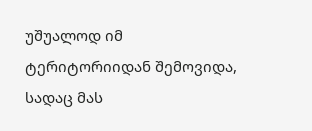უშუალოდ იმ ტერიტორიიდან შემოვიდა, სადაც მას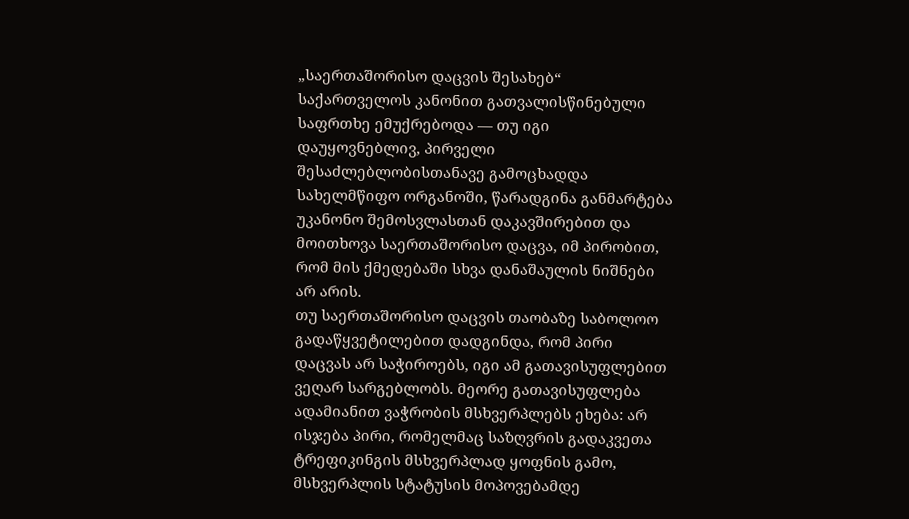„საერთაშორისო დაცვის შესახებ“ საქართველოს კანონით გათვალისწინებული საფრთხე ემუქრებოდა — თუ იგი დაუყოვნებლივ, პირველი შესაძლებლობისთანავე გამოცხადდა სახელმწიფო ორგანოში, წარადგინა განმარტება უკანონო შემოსვლასთან დაკავშირებით და მოითხოვა საერთაშორისო დაცვა, იმ პირობით, რომ მის ქმედებაში სხვა დანაშაულის ნიშნები არ არის.
თუ საერთაშორისო დაცვის თაობაზე საბოლოო გადაწყვეტილებით დადგინდა, რომ პირი დაცვას არ საჭიროებს, იგი ამ გათავისუფლებით ვეღარ სარგებლობს. მეორე გათავისუფლება ადამიანით ვაჭრობის მსხვერპლებს ეხება: არ ისჯება პირი, რომელმაც საზღვრის გადაკვეთა ტრეფიკინგის მსხვერპლად ყოფნის გამო, მსხვერპლის სტატუსის მოპოვებამდე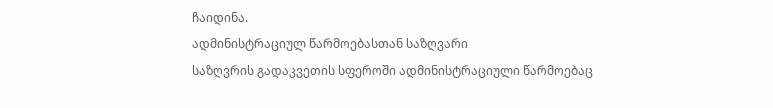ჩაიდინა.
ადმინისტრაციულ წარმოებასთან საზღვარი
საზღვრის გადაკვეთის სფეროში ადმინისტრაციული წარმოებაც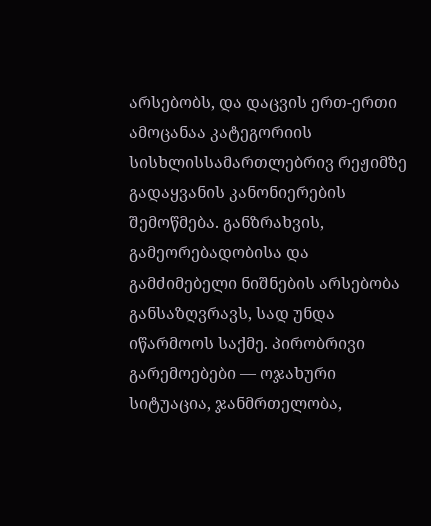არსებობს, და დაცვის ერთ-ერთი ამოცანაა კატეგორიის სისხლისსამართლებრივ რეჟიმზე გადაყვანის კანონიერების შემოწმება. განზრახვის, გამეორებადობისა და გამძიმებელი ნიშნების არსებობა განსაზღვრავს, სად უნდა იწარმოოს საქმე. პირობრივი გარემოებები — ოჯახური სიტუაცია, ჯანმრთელობა,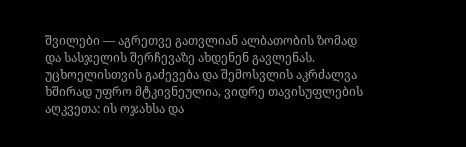შვილები — აგრეთვე გათვლიან ალბათობის ზომად და სასჯელის შერჩევაზე ახდენენ გავლენას.
უცხოელისთვის გაძევება და შემოსვლის აკრძალვა ხშირად უფრო მტკივნეულია, ვიდრე თავისუფლების აღკვეთა: ის ოჯახსა და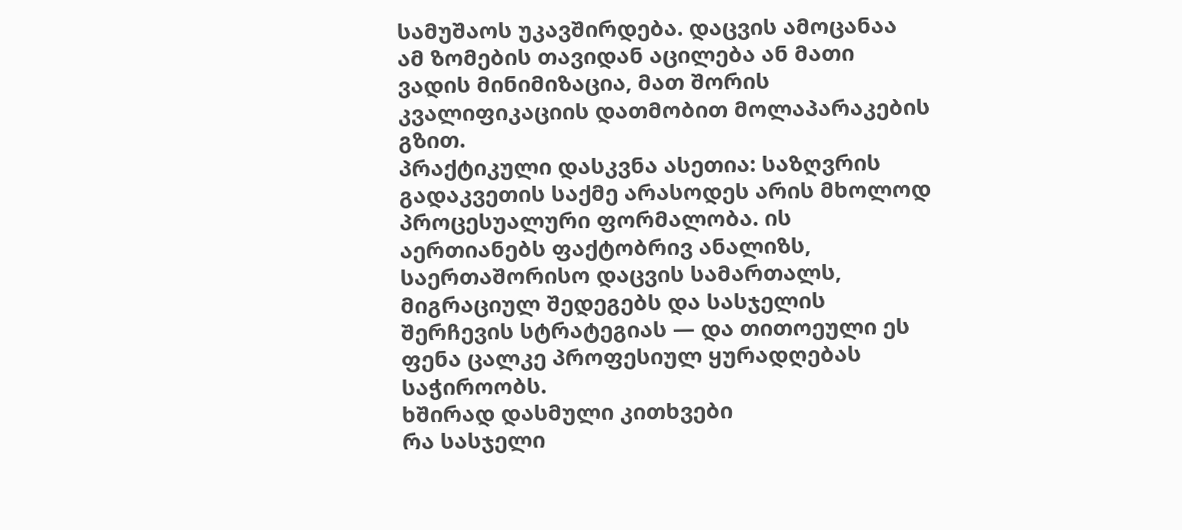სამუშაოს უკავშირდება. დაცვის ამოცანაა ამ ზომების თავიდან აცილება ან მათი ვადის მინიმიზაცია, მათ შორის კვალიფიკაციის დათმობით მოლაპარაკების გზით.
პრაქტიკული დასკვნა ასეთია: საზღვრის გადაკვეთის საქმე არასოდეს არის მხოლოდ პროცესუალური ფორმალობა. ის აერთიანებს ფაქტობრივ ანალიზს, საერთაშორისო დაცვის სამართალს, მიგრაციულ შედეგებს და სასჯელის შერჩევის სტრატეგიას — და თითოეული ეს ფენა ცალკე პროფესიულ ყურადღებას საჭიროობს.
ხშირად დასმული კითხვები
რა სასჯელი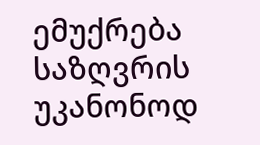ემუქრება საზღვრის უკანონოდ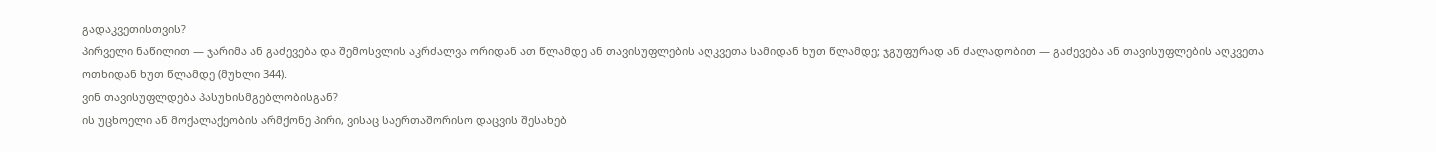გადაკვეთისთვის?
პირველი ნაწილით — ჯარიმა ან გაძევება და შემოსვლის აკრძალვა ორიდან ათ წლამდე ან თავისუფლების აღკვეთა სამიდან ხუთ წლამდე; ჯგუფურად ან ძალადობით — გაძევება ან თავისუფლების აღკვეთა ოთხიდან ხუთ წლამდე (მუხლი 344).
ვინ თავისუფლდება პასუხისმგებლობისგან?
ის უცხოელი ან მოქალაქეობის არმქონე პირი, ვისაც საერთაშორისო დაცვის შესახებ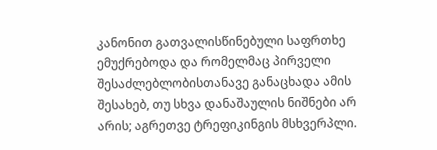კანონით გათვალისწინებული საფრთხე ემუქრებოდა და რომელმაც პირველი შესაძლებლობისთანავე განაცხადა ამის შესახებ, თუ სხვა დანაშაულის ნიშნები არ არის; აგრეთვე ტრეფიკინგის მსხვერპლი.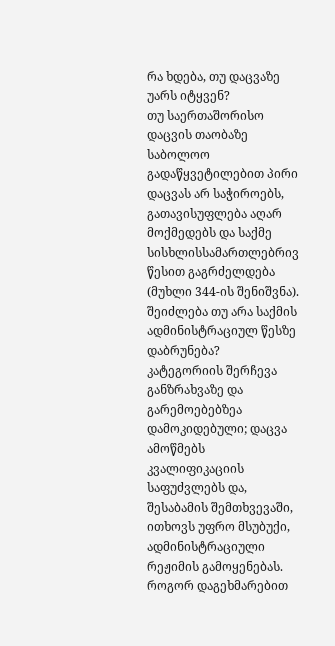რა ხდება, თუ დაცვაზე უარს იტყვენ?
თუ საერთაშორისო დაცვის თაობაზე საბოლოო გადაწყვეტილებით პირი დაცვას არ საჭიროებს, გათავისუფლება აღარ მოქმედებს და საქმე სისხლისსამართლებრივ წესით გაგრძელდება (მუხლი 344-ის შენიშვნა).
შეიძლება თუ არა საქმის ადმინისტრაციულ წესზე დაბრუნება?
კატეგორიის შერჩევა განზრახვაზე და გარემოებებზეა დამოკიდებული; დაცვა ამოწმებს კვალიფიკაციის საფუძვლებს და, შესაბამის შემთხვევაში, ითხოვს უფრო მსუბუქი, ადმინისტრაციული რეჟიმის გამოყენებას.
როგორ დაგეხმარებით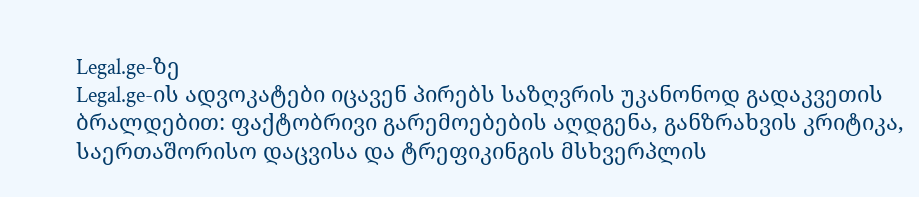Legal.ge-ზე
Legal.ge-ის ადვოკატები იცავენ პირებს საზღვრის უკანონოდ გადაკვეთის ბრალდებით: ფაქტობრივი გარემოებების აღდგენა, განზრახვის კრიტიკა, საერთაშორისო დაცვისა და ტრეფიკინგის მსხვერპლის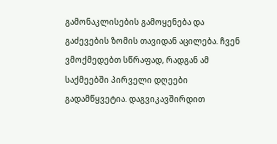გამონაკლისების გამოყენება და გაძევების ზომის თავიდან აცილება. ჩვენ ვმოქმედებთ სწრაფად, რადგან ამ საქმეებში პირველი დღეები გადამწყვეტია. დაგვიკავშირდით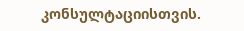კონსულტაციისთვის.